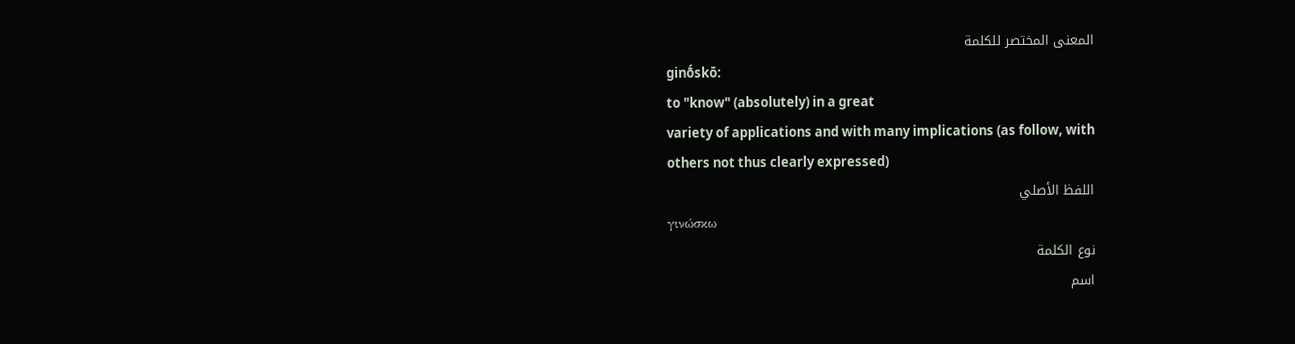المعنى المختصر للكلمة
ginṓskō:
to "know" (absolutely) in a great
variety of applications and with many implications (as follow, with
others not thus clearly expressed)
اللفظ الأصلي
γινώσκω
نوع الكلمة
اسم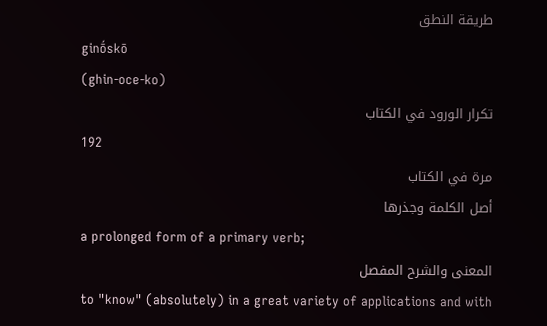طريقة النطق
ginṓskō
(ghin-oce-ko)
تكرار الورود في الكتاب
192
مرة في الكتاب
أصل الكلمة وجذرها
a prolonged form of a primary verb;
المعنى والشرح المفصل
to "know" (absolutely) in a great variety of applications and with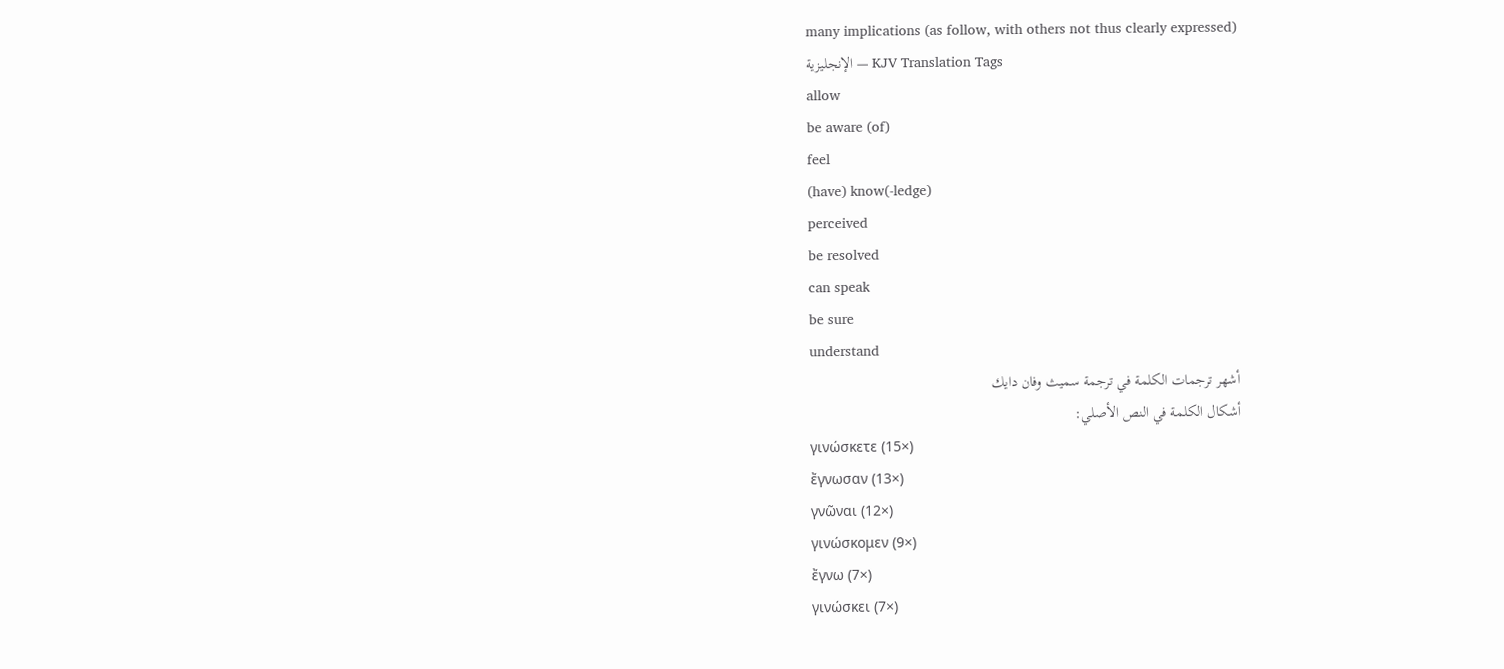many implications (as follow, with others not thus clearly expressed)
الإنجليزية — KJV Translation Tags
allow
be aware (of)
feel
(have) know(-ledge)
perceived
be resolved
can speak
be sure
understand
أشهر ترجمات الكلمة في ترجمة سميث وفان دايك
أشكال الكلمة في النص الأصلي:
γινώσκετε (15×)
ἔγνωσαν (13×)
γνῶναι (12×)
γινώσκομεν (9×)
ἔγνω (7×)
γινώσκει (7×)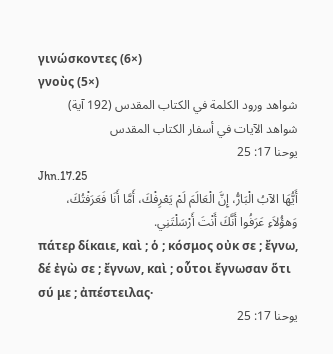γινώσκοντες (6×)
γνοὺς (5×)
شواهد ورود الكلمة في الكتاب المقدس (192 آية)
شواهد الآيات في أسفار الكتاب المقدس
يوحنا 17: 25
Jhn.17.25
أَيُّهَا الآبُ الْبَارُّ، إِنَّ الْعَالَمَ لَمْ يَعْرِفْكَ، أَمَّا أَنَا فَعَرَفْتُكَ، وَهؤُلاَءِ عَرَفُوا أَنَّكَ أَنْتَ أَرْسَلْتَنِي.
πάτερ δίκαιε, καὶ ; ὁ ; κόσμος οὐκ σε ; ἔγνω, δέ ἐγὼ σε ; ἔγνων, καὶ ; οὗτοι ἔγνωσαν ὅτι σύ με ; ἀπέστειλας·
يوحنا 17: 25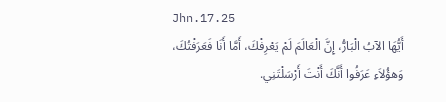Jhn.17.25
أَيُّهَا الآبُ الْبَارُّ، إِنَّ الْعَالَمَ لَمْ يَعْرِفْكَ، أَمَّا أَنَا فَعَرَفْتُكَ، وَهؤُلاَءِ عَرَفُوا أَنَّكَ أَنْتَ أَرْسَلْتَنِي.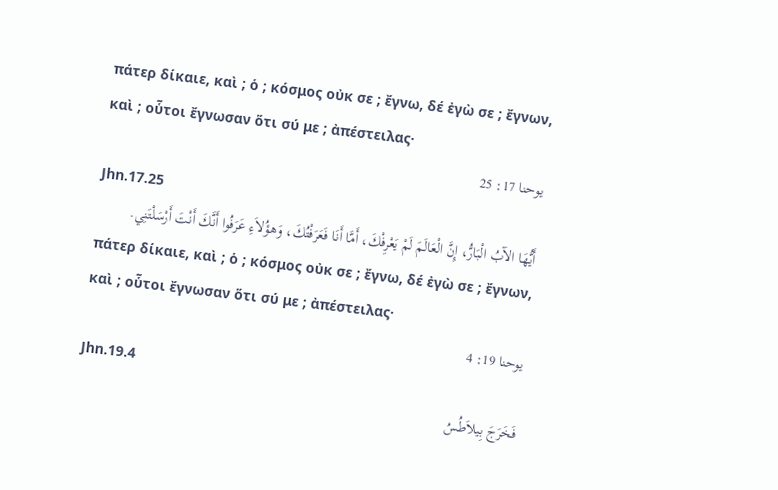πάτερ δίκαιε, καὶ ; ὁ ; κόσμος οὐκ σε ; ἔγνω, δέ ἐγὼ σε ; ἔγνων, καὶ ; οὗτοι ἔγνωσαν ὅτι σύ με ; ἀπέστειλας·
يوحنا 17: 25
Jhn.17.25
أَيُّهَا الآبُ الْبَارُّ، إِنَّ الْعَالَمَ لَمْ يَعْرِفْكَ، أَمَّا أَنَا فَعَرَفْتُكَ، وَهؤُلاَءِ عَرَفُوا أَنَّكَ أَنْتَ أَرْسَلْتَنِي.
πάτερ δίκαιε, καὶ ; ὁ ; κόσμος οὐκ σε ; ἔγνω, δέ ἐγὼ σε ; ἔγνων, καὶ ; οὗτοι ἔγνωσαν ὅτι σύ με ; ἀπέστειλας·
يوحنا 19: 4
Jhn.19.4
فَخَرَجَ بِيلاَطُسُ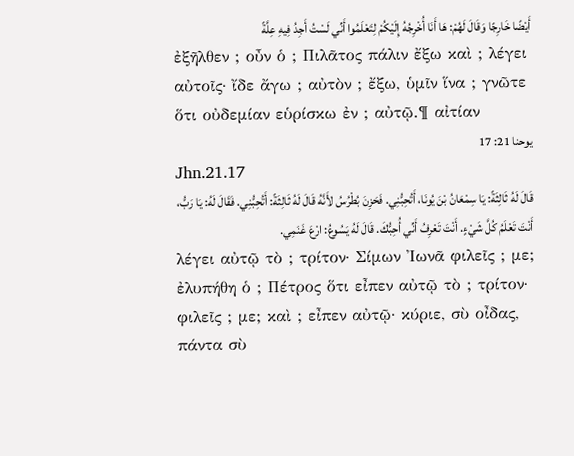أَيْضًا خَارِجًا وَقَالَ لَهُمْ: هَا أَنَا أُخْرِجُهُ إِلَيْكُمْ لِتَعْلَمُوا أَنِّي لَسْتُ أَجِدُ فِيهِ عِلَّةً
ἐξῆλθεν ; οὖν ὁ ; Πιλᾶτος πάλιν ἔξω καὶ ; λέγει αὐτοῖς· ἴδε ἄγω ; αὐτὸν ; ἔξω, ὑμῖν ἵνα ; γνῶτε ὅτι οὐδεμίαν εὑρίσκω ἐν ; αὐτῷ.¶ αἰτίαν
يوحنا 21: 17
Jhn.21.17
قَالَ لَهُ ثَالِثَةً: يَا سِمْعَانُ بْنَ يُونَا، أَتُحِبُّنِي. فَحَزِنَ بُطْرُسُ لأَنَّهُ قَالَ لَهُ ثَالِثَةً: أَتُحِبُّنِي. فَقَالَ لَهُ: يَا رَبُّ، أَنْتَ تَعْلَمُ كُلَّ شَيْءٍ. أَنْتَ تَعْرِفُ أَنِّي أُحِبُّكَ. قَالَ لَهُ يَسُوعُ: ارْعَ غَنَمِي.
λέγει αὐτῷ τὸ ; τρίτον· Σίμων Ἰωνᾶ φιλεῖς ; με; ἐλυπήθη ὁ ; Πέτρος ὅτι εἶπεν αὐτῷ τὸ ; τρίτον· φιλεῖς ; με; καὶ ; εἶπεν αὐτῷ· κύριε, σὺ οἶδας, πάντα σὺ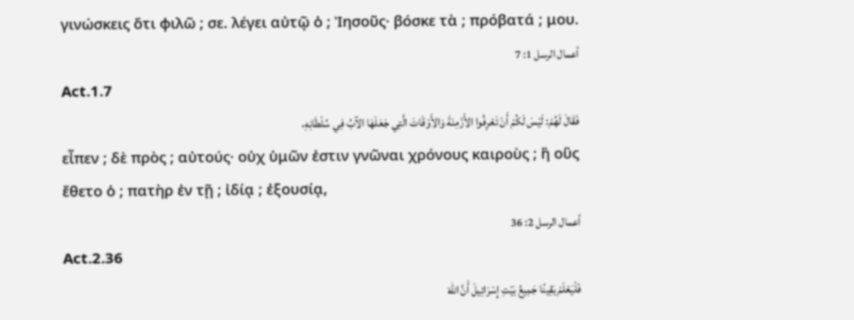γινώσκεις ὅτι φιλῶ ; σε. λέγει αὐτῷ ὁ ; Ἰησοῦς· βόσκε τὰ ; πρόβατά ; μου.
أعمال الرسل 1: 7
Act.1.7
فَقَالَ لَهُمْ: لَيْسَ لَكُمْ أَنْ تَعْرِفُوا الأَزْمِنَةَ وَالأَوْقَاتَ الَّتِي جَعَلَهَا الآبُ فِي سُلْطَانِهِ،
εἶπεν ; δὲ πρὸς ; αὐτούς· οὐχ ὑμῶν ἐστιν γνῶναι χρόνους καιροὺς ; ἢ οὓς ἔθετο ὁ ; πατὴρ ἐν τῇ ; ἰδίᾳ ; ἐξουσίᾳ,
أعمال الرسل 2: 36
Act.2.36
فَلْيَعْلَمْ يَقِينًا جَمِيعُ بَيْتِ إِسْرَائِيلَ أَنَّ اللهَ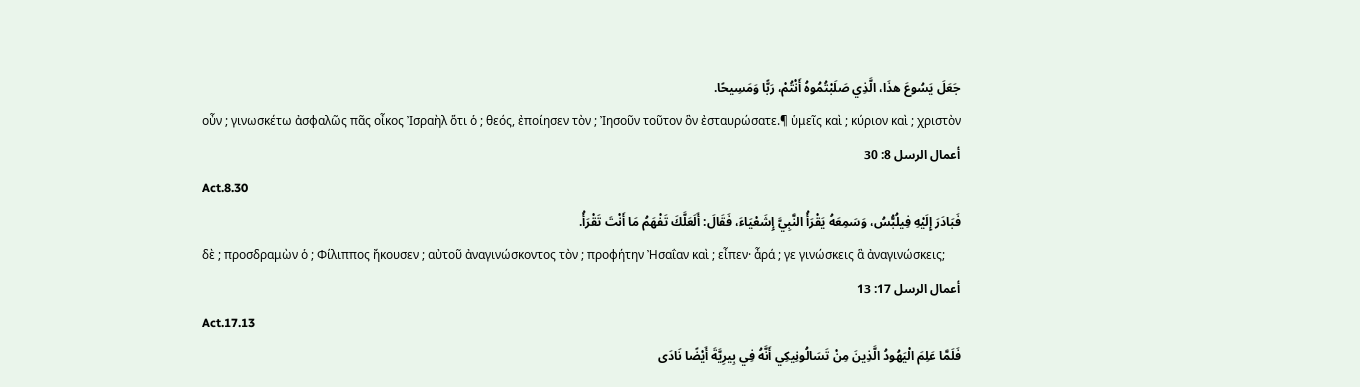جَعَلَ يَسُوعَ هذَا، الَّذِي صَلَبْتُمُوهُ أَنْتُمْ، رَبًّا وَمَسِيحًا.
οὖν ; γινωσκέτω ἀσφαλῶς πᾶς οἶκος Ἰσραὴλ ὅτι ὁ ; θεός, ἐποίησεν τὸν ; Ἰησοῦν τοῦτον ὃν ἐσταυρώσατε.¶ ὑμεῖς καὶ ; κύριον καὶ ; χριστὸν
أعمال الرسل 8: 30
Act.8.30
فَبَادَرَ إِلَيْهِ فِيلُبُّسُ، وَسَمِعَهُ يَقْرَأُ النَّبِيَّ إِشَعْيَاءَ، فَقَالَ: أَلَعَلَّكَ تَفْهَمُ مَا أَنْتَ تَقْرَأُ.
δὲ ; προσδραμὼν ὁ ; Φίλιππος ἤκουσεν ; αὐτοῦ ἀναγινώσκοντος τὸν ; προφήτην Ἠσαΐαν καὶ ; εἶπεν· ἆρά ; γε γινώσκεις ἃ ἀναγινώσκεις;
أعمال الرسل 17: 13
Act.17.13
فَلَمَّا عَلِمَ الْيَهُودُ الَّذِينَ مِنْ تَسَالُونِيكِي أَنَّهُ فِي بِيرِيَّةَ أَيْضًا نَادَى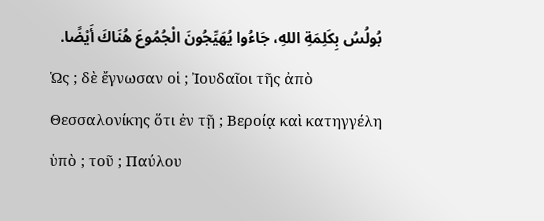بُولُسُ بِكَلِمَةِ اللهِ، جَاءُوا يُهَيِّجُونَ الْجُمُوعَ هُنَاكَ أَيْضًا.
Ὡς ; δὲ ἔγνωσαν οἱ ; Ἰουδαῖοι τῆς ἀπὸ Θεσσαλονίκης ὅτι ἐν τῇ ; Βεροίᾳ καὶ κατηγγέλη ὑπὸ ; τοῦ ; Παύλου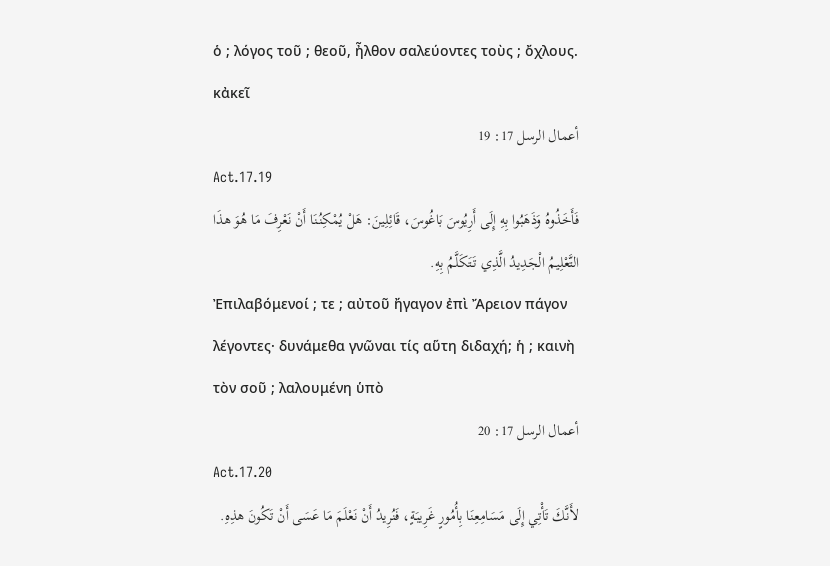ὁ ; λόγος τοῦ ; θεοῦ, ἦλθον σαλεύοντες τοὺς ; ὄχλους. κἀκεῖ
أعمال الرسل 17: 19
Act.17.19
فَأَخَذُوهُ وَذَهَبُوا بِهِ إِلَى أَرِيُوسَ بَاغُوسَ، قَائِلِينَ: هَلْ يُمْكِنُنَا أَنْ نَعْرِفَ مَا هُوَ هذَا التَّعْلِيمُ الْجَدِيدُ الَّذِي تَتَكَلَّمُ بِهِ.
Ἐπιλαβόμενοί ; τε ; αὐτοῦ ἤγαγον ἐπὶ Ἄρειον πάγον λέγοντες· δυνάμεθα γνῶναι τίς αὕτη διδαχή; ἡ ; καινὴ τὸν σοῦ ; λαλουμένη ὑπὸ
أعمال الرسل 17: 20
Act.17.20
لأَنَّكَ تَأْتِي إِلَى مَسَامِعِنَا بِأُمُورٍ غَرِيبَةٍ، فَنُرِيدُ أَنْ نَعْلَمَ مَا عَسَى أَنْ تَكُونَ هذِهِ.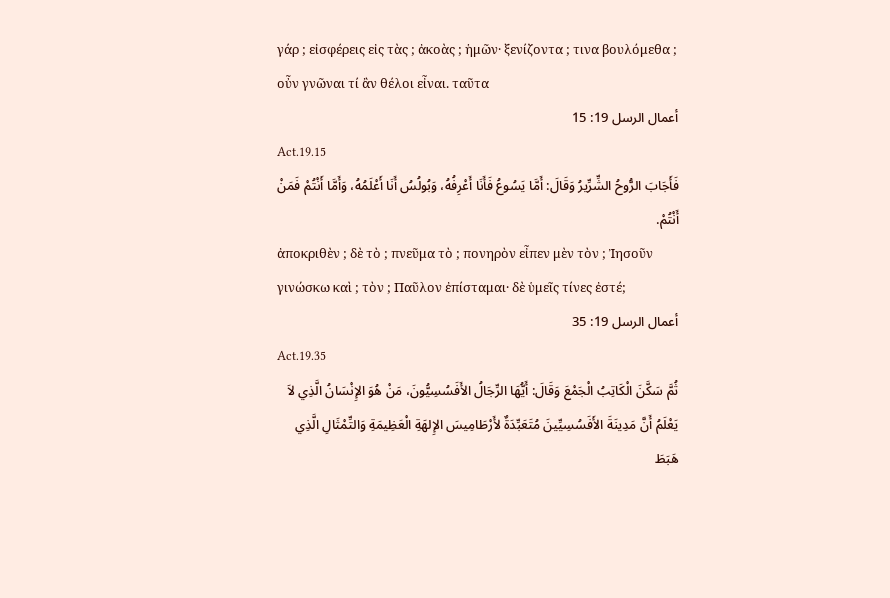γάρ ; εἰσφέρεις εἰς τὰς ; ἀκοὰς ; ἡμῶν· ξενίζοντα ; τινα βουλόμεθα ; οὖν γνῶναι τί ἂν θέλοι εἶναι. ταῦτα
أعمال الرسل 19: 15
Act.19.15
فَأَجَابَ الرُّوحُ الشِّرِّيرُ وَقَالَ: أَمَّا يَسُوعُ فَأَنَا أَعْرِفُهُ، وَبُولُسُ أَنَا أَعْلَمُهُ، وَأَمَّا أَنْتُمْ فَمَنْ أَنْتُمْ.
ἀποκριθὲν ; δὲ τὸ ; πνεῦμα τὸ ; πονηρὸν εἶπεν μὲν τὸν ; Ἰησοῦν γινώσκω καὶ ; τὸν ; Παῦλον ἐπίσταμαι· δὲ ὑμεῖς τίνες ἐστέ;
أعمال الرسل 19: 35
Act.19.35
ثُمَّ سَكَّنَ الْكَاتِبُ الْجَمْعَ وَقَالَ: أَيُّهَا الرِّجَالُ الأَفَسُسِيُّونَ، مَنْ هُوَ الإِنْسَانُ الَّذِي لاَ يَعْلَمُ أَنَّ مَدِينَةَ الأَفَسُسِيِّينَ مُتَعَبِّدَةٌ لأَرْطَامِيسَ الإِلهَةِ الْعَظِيمَةِ وَالتِّمْثَالِ الَّذِي هَبَطَ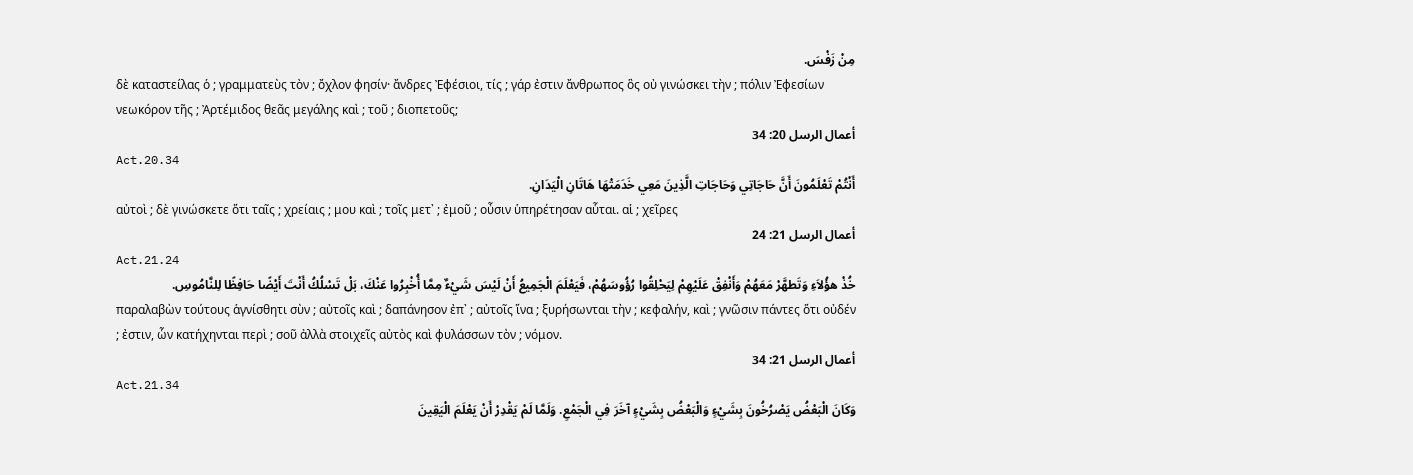مِنْ زَفْسَ.
δὲ καταστείλας ὁ ; γραμματεὺς τὸν ; ὄχλον φησίν· ἄνδρες Ἐφέσιοι, τίς ; γάρ ἐστιν ἄνθρωπος ὃς οὐ γινώσκει τὴν ; πόλιν Ἐφεσίων νεωκόρον τῆς ; Ἀρτέμιδος θεᾶς μεγάλης καὶ ; τοῦ ; διοπετοῦς;
أعمال الرسل 20: 34
Act.20.34
أَنْتُمْ تَعْلَمُونَ أَنَّ حَاجَاتِي وَحَاجَاتِ الَّذِينَ مَعِي خَدَمَتْهَا هَاتَانِ الْيَدَانِ.
αὐτοὶ ; δὲ γινώσκετε ὅτι ταῖς ; χρείαις ; μου καὶ ; τοῖς μετ᾽ ; ἐμοῦ ; οὖσιν ὑπηρέτησαν αὗται. αἱ ; χεῖρες
أعمال الرسل 21: 24
Act.21.24
خُذْ هؤُلاَءِ وَتَطهَّرْ مَعَهُمْ وَأَنْفِقْ عَلَيْهِمْ لِيَحْلِقُوا رُؤُوسَهُمْ، فَيَعْلَمَ الْجَمِيعُ أَنْ لَيْسَ شَيْءٌ مِمَّا أُخْبِرُوا عَنْكَ، بَلْ تَسْلُكُ أَنْتَ أَيْضًا حَافِظًا لِلنَّامُوسِ.
παραλαβὼν τούτους ἁγνίσθητι σὺν ; αὐτοῖς καὶ ; δαπάνησον ἐπ᾽ ; αὐτοῖς ἵνα ; ξυρήσωνται τὴν ; κεφαλήν, καὶ ; γνῶσιν πάντες ὅτι οὐδέν ; ἐστιν, ὧν κατήχηνται περὶ ; σοῦ ἀλλὰ στοιχεῖς αὐτὸς καὶ φυλάσσων τὸν ; νόμον.
أعمال الرسل 21: 34
Act.21.34
وَكَانَ الْبَعْضُ يَصْرُخُونَ بِشَيْءٍ وَالْبَعْضُ بِشَيْءٍ آخَرَ فِي الْجَمْعِ. وَلَمَّا لَمْ يَقْدِرْ أَنْ يَعْلَمَ الْيَقِينَ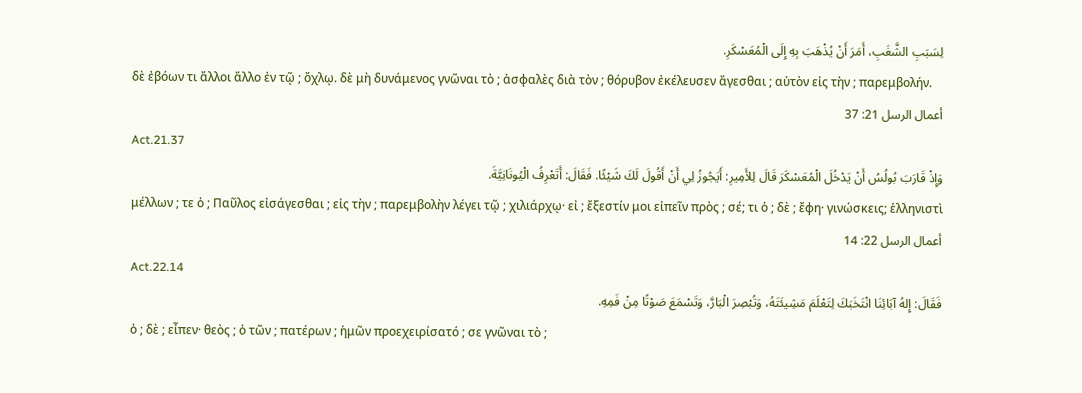لِسَبَبِ الشَّغَبِ، أَمَرَ أَنْ يُذْهَبَ بِهِ إِلَى الْمُعَسْكَرِ.
δὲ ἐβόων τι ἄλλοι ἄλλο ἐν τῷ ; ὄχλῳ. δὲ μὴ δυνάμενος γνῶναι τὸ ; ἀσφαλὲς διὰ τὸν ; θόρυβον ἐκέλευσεν ἄγεσθαι ; αὐτὸν εἰς τὴν ; παρεμβολήν.
أعمال الرسل 21: 37
Act.21.37
وَإِذْ قَارَبَ بُولُسُ أَنْ يَدْخُلَ الْمُعَسْكَرَ قَالَ لِلأَمِيرِ: أَيَجُوزُ لِي أَنْ أَقُولَ لَكَ شَيْئًا. فَقَالَ: أَتَعْرِفُ الْيُونَانِيَّةَ.
μέλλων ; τε ὁ ; Παῦλος εἰσάγεσθαι ; εἰς τὴν ; παρεμβολὴν λέγει τῷ ; χιλιάρχῳ· εἰ ; ἔξεστίν μοι εἰπεῖν πρὸς ; σέ; τι ὁ ; δὲ ; ἔφη· γινώσκεις; ἑλληνιστὶ
أعمال الرسل 22: 14
Act.22.14
فَقَالَ: إِلهُ آبَائِنَا انْتَخَبَكَ لِتَعْلَمَ مَشِيئَتَهُ، وَتُبْصِرَ الْبَارَّ، وَتَسْمَعَ صَوْتًا مِنْ فَمِهِ.
ὁ ; δὲ ; εἶπεν· θεὸς ; ὁ τῶν ; πατέρων ; ἡμῶν προεχειρίσατό ; σε γνῶναι τὸ ;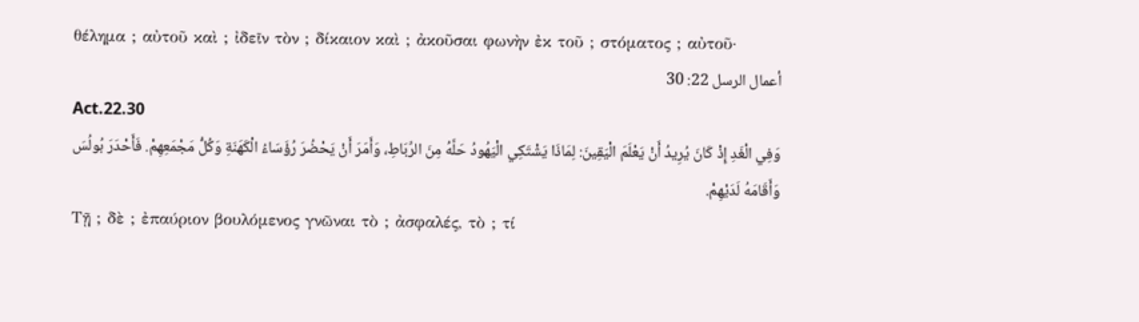θέλημα ; αὐτοῦ καὶ ; ἰδεῖν τὸν ; δίκαιον καὶ ; ἀκοῦσαι φωνὴν ἐκ τοῦ ; στόματος ; αὐτοῦ·
أعمال الرسل 22: 30
Act.22.30
وَفِي الْغَدِ إِذْ كَانَ يُرِيدُ أَنْ يَعْلَمَ الْيَقِينَ: لِمَاذَا يَشْتَكِي الْيَهُودُ حَلَّهُ مِنَ الرِّبَاطِ، وَأَمَرَ أَنْ يَحْضُرَ رُؤَسَاءُ الْكَهَنَةِ وَكُلُّ مَجْمَعِهِمْ. فَأَحْدَرَ بُولُسَ وَأَقَامَهُ لَدَيْهِمْ.
Τῇ ; δὲ ; ἐπαύριον βουλόμενος γνῶναι τὸ ; ἀσφαλές, τὸ ; τί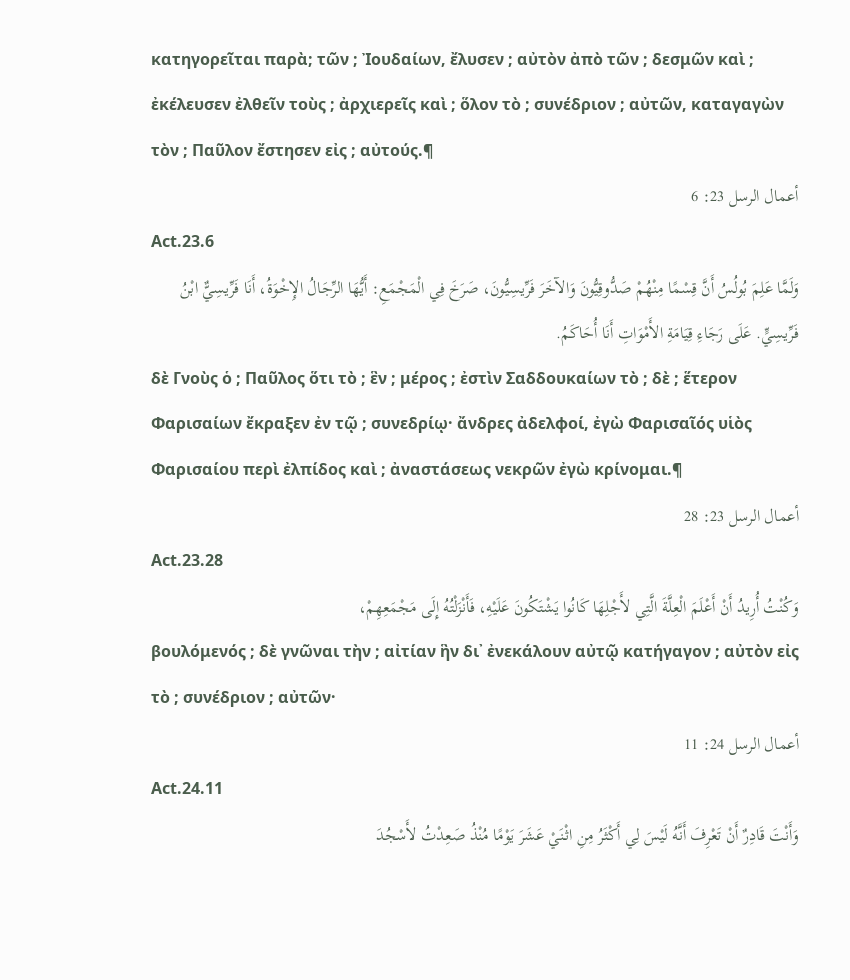κατηγορεῖται παρὰ; τῶν ; Ἰουδαίων, ἔλυσεν ; αὐτὸν ἀπὸ τῶν ; δεσμῶν καὶ ; ἐκέλευσεν ἐλθεῖν τοὺς ; ἀρχιερεῖς καὶ ; ὅλον τὸ ; συνέδριον ; αὐτῶν, καταγαγὼν τὸν ; Παῦλον ἔστησεν εἰς ; αὐτούς.¶
أعمال الرسل 23: 6
Act.23.6
وَلَمَّا عَلِمَ بُولُسُ أَنَّ قِسْمًا مِنْهُمْ صَدُّوقِيُّونَ وَالآخَرَ فَرِّيسِيُّونَ، صَرَخَ فِي الْمَجْمَعِ: أَيُّهَا الرِّجَالُ الإِخْوَةُ، أَنَا فَرِّيسِيٌّ ابْنُ فَرِّيسِيٍّ. عَلَى رَجَاءِ قِيَامَةِ الأَمْوَاتِ أَنَا أُحَاكَمُ.
δὲ Γνοὺς ὁ ; Παῦλος ὅτι τὸ ; ἓν ; μέρος ; ἐστὶν Σαδδουκαίων τὸ ; δὲ ; ἕτερον Φαρισαίων ἔκραξεν ἐν τῷ ; συνεδρίῳ· ἄνδρες ἀδελφοί, ἐγὼ Φαρισαῖός υἱὸς Φαρισαίου περὶ ἐλπίδος καὶ ; ἀναστάσεως νεκρῶν ἐγὼ κρίνομαι.¶
أعمال الرسل 23: 28
Act.23.28
وَكُنْتُ أُرِيدُ أَنْ أَعْلَمَ الْعِلَّةَ الَّتِي لأَجْلِهَا كَانُوا يَشْتَكُونَ عَلَيْهِ، فَأَنْزَلْتُهُ إِلَى مَجْمَعِهِمْ،
βουλόμενός ; δὲ γνῶναι τὴν ; αἰτίαν ἣν δι᾽ ἐνεκάλουν αὐτῷ κατήγαγον ; αὐτὸν εἰς τὸ ; συνέδριον ; αὐτῶν·
أعمال الرسل 24: 11
Act.24.11
وَأَنْتَ قَادِرٌ أَنْ تَعْرِفَ أَنَّهُ لَيْسَ لِي أَكْثَرُ مِنِ اثْنَيْ عَشَرَ يَوْمًا مُنْذُ صَعِدْتُ لأَسْجُدَ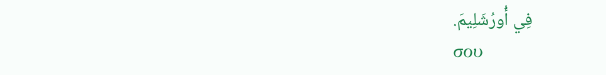فِي أُورُشَلِيمَ.
σου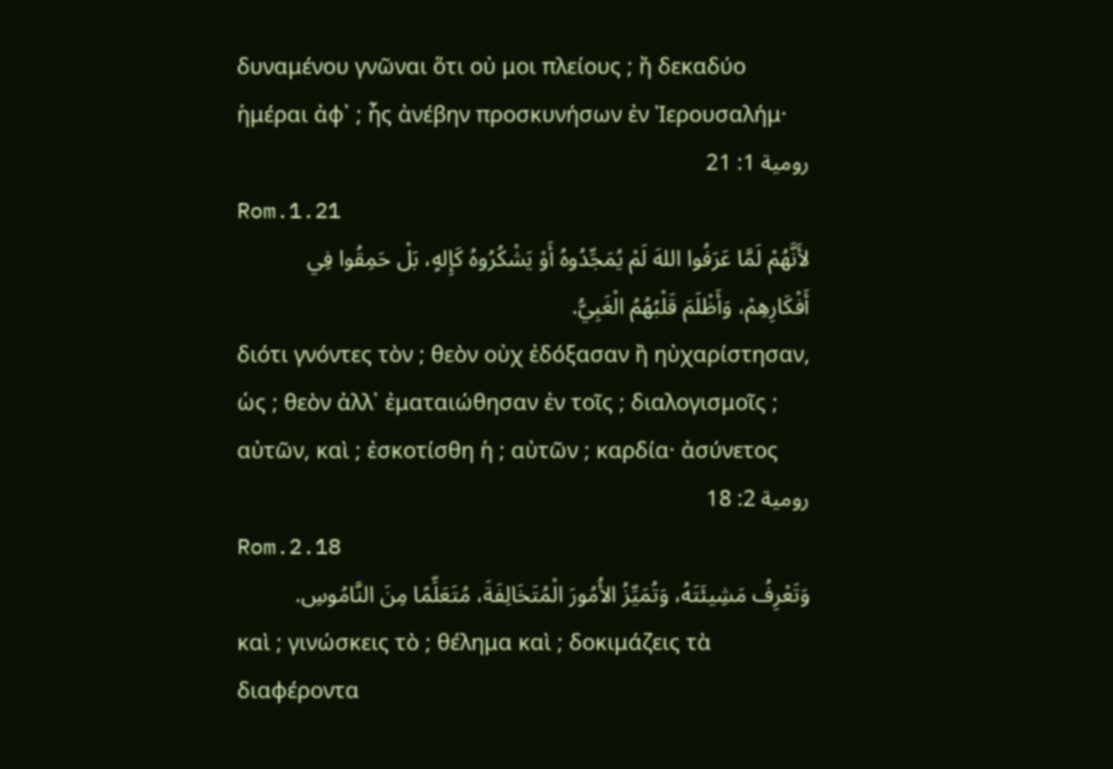δυναμένου γνῶναι ὅτι οὐ μοι πλείους ; ἤ δεκαδύο ἡμέραι ἀφ᾽ ; ἧς ἀνέβην προσκυνήσων ἐν Ἰερουσαλήμ·
رومية 1: 21
Rom.1.21
لأَنَّهُمْ لَمَّا عَرَفُوا اللهَ لَمْ يُمَجِّدُوهُ أَوْ يَشْكُرُوهُ كَإِلهٍ، بَلْ حَمِقُوا فِي أَفْكَارِهِمْ، وَأَظْلَمَ قَلْبُهُمُ الْغَبِيُّ.
διότι γνόντες τὸν ; θεὸν οὐχ ἐδόξασαν ἢ ηὐχαρίστησαν, ὡς ; θεὸν ἀλλ᾽ ἐματαιώθησαν ἐν τοῖς ; διαλογισμοῖς ; αὐτῶν, καὶ ; ἐσκοτίσθη ἡ ; αὐτῶν ; καρδία· ἀσύνετος
رومية 2: 18
Rom.2.18
وَتَعْرِفُ مَشِيئَتَهُ، وَتُمَيِّزُ الأُمُورَ الْمُتَخَالِفَةَ، مُتَعَلِّمًا مِنَ النَّامُوسِ.
καὶ ; γινώσκεις τὸ ; θέλημα καὶ ; δοκιμάζεις τὰ διαφέροντα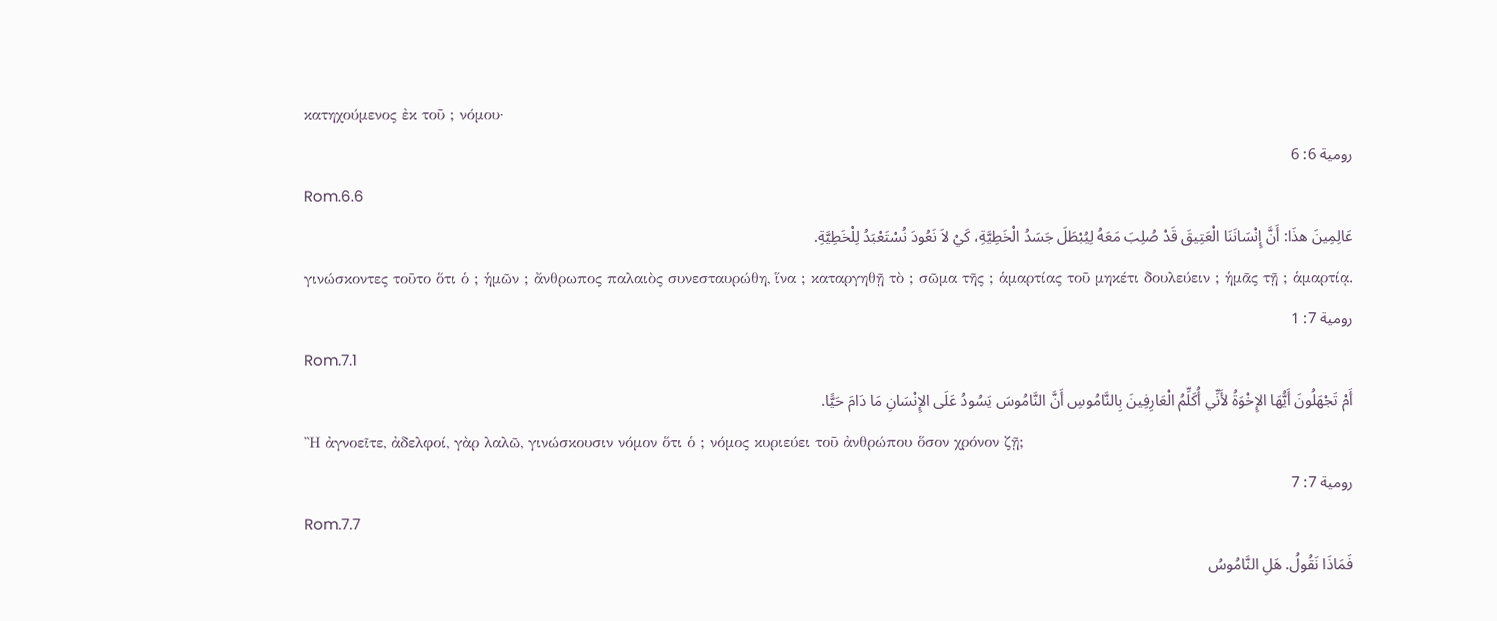κατηχούμενος ἐκ τοῦ ; νόμου·
رومية 6: 6
Rom.6.6
عَالِمِينَ هذَا: أَنَّ إِنْسَانَنَا الْعَتِيقَ قَدْ صُلِبَ مَعَهُ لِيُبْطَلَ جَسَدُ الْخَطِيَّةِ، كَيْ لاَ نَعُودَ نُسْتَعْبَدُ لِلْخَطِيَّةِ.
γινώσκοντες τοῦτο ὅτι ὁ ; ἡμῶν ; ἄνθρωπος παλαιὸς συνεσταυρώθη, ἵνα ; καταργηθῇ τὸ ; σῶμα τῆς ; ἁμαρτίας τοῦ μηκέτι δουλεύειν ; ἡμᾶς τῇ ; ἁμαρτίᾳ.
رومية 7: 1
Rom.7.1
أَمْ تَجْهَلُونَ أَيُّهَا الإِخْوَةُ لأَنِّي أُكَلِّمُ الْعَارِفِينَ بِالنَّامُوسِ أَنَّ النَّامُوسَ يَسُودُ عَلَى الإِنْسَانِ مَا دَامَ حَيًّا.
Ἢ ἀγνοεῖτε, ἀδελφοί, γὰρ λαλῶ, γινώσκουσιν νόμον ὅτι ὁ ; νόμος κυριεύει τοῦ ἀνθρώπου ὅσον χρόνον ζῇ;
رومية 7: 7
Rom.7.7
فَمَاذَا نَقُولُ. هَلِ النَّامُوسُ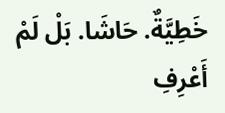خَطِيَّةٌ. حَاشَا. بَلْ لَمْ أَعْرِفِ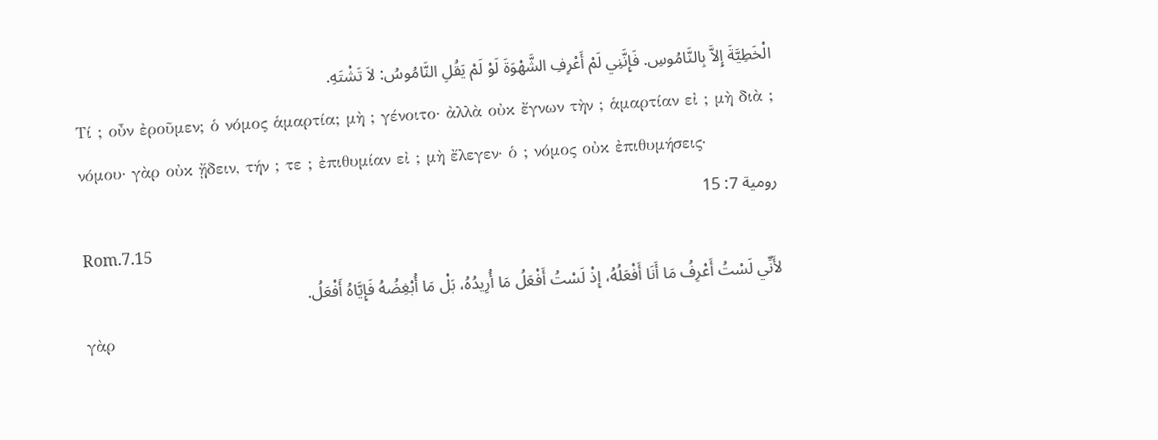الْخَطِيَّةَ إِلاَّ بِالنَّامُوسِ. فَإِنَّنِي لَمْ أَعْرِفِ الشَّهْوَةَ لَوْ لَمْ يَقُلِ النَّامُوسُ: لاَ تَشْتَهِ.
Τί ; οὖν ἐροῦμεν; ὁ νόμος ἁμαρτία; μὴ ; γένοιτο· ἀλλὰ οὐκ ἔγνων τὴν ; ἁμαρτίαν εἰ ; μὴ διὰ ; νόμου· γὰρ οὐκ ᾔδειν, τήν ; τε ; ἐπιθυμίαν εἰ ; μὴ ἔλεγεν· ὁ ; νόμος οὐκ ἐπιθυμήσεις·
رومية 7: 15
Rom.7.15
لأَنِّي لَسْتُ أَعْرِفُ مَا أَنَا أَفْعَلُهُ، إِذْ لَسْتُ أَفْعَلُ مَا أُرِيدُهُ، بَلْ مَا أُبْغِضُهُ فَإِيَّاهُ أَفْعَلُ.
γὰρ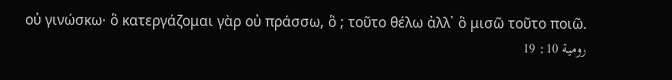οὐ γινώσκω· ὃ κατεργάζομαι γὰρ οὐ πράσσω, ὃ ; τοῦτο θέλω ἀλλ᾽ ὃ μισῶ τοῦτο ποιῶ.
رومية 10: 19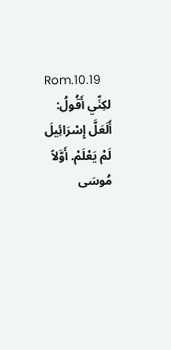Rom.10.19
لكِنِّي أَقُولُ: أَلَعَلَّ إِسْرَائِيلَ لَمْ يَعْلَمْ. أَوَّلاً مُوسَى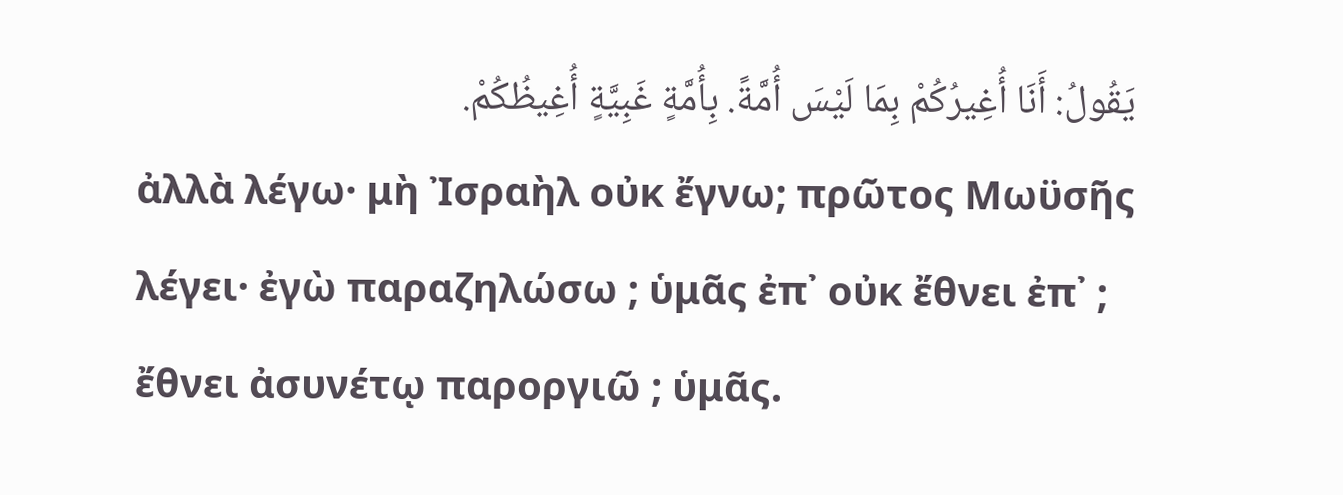يَقُولُ: أَنَا أُغِيرُكُمْ بِمَا لَيْسَ أُمَّةً. بِأُمَّةٍ غَبِيَّةٍ أُغِيظُكُمْ.
ἀλλὰ λέγω· μὴ Ἰσραὴλ οὐκ ἔγνω; πρῶτος Μωϋσῆς λέγει· ἐγὼ παραζηλώσω ; ὑμᾶς ἐπ᾽ οὐκ ἔθνει ἐπ᾽ ; ἔθνει ἀσυνέτῳ παροργιῶ ; ὑμᾶς.